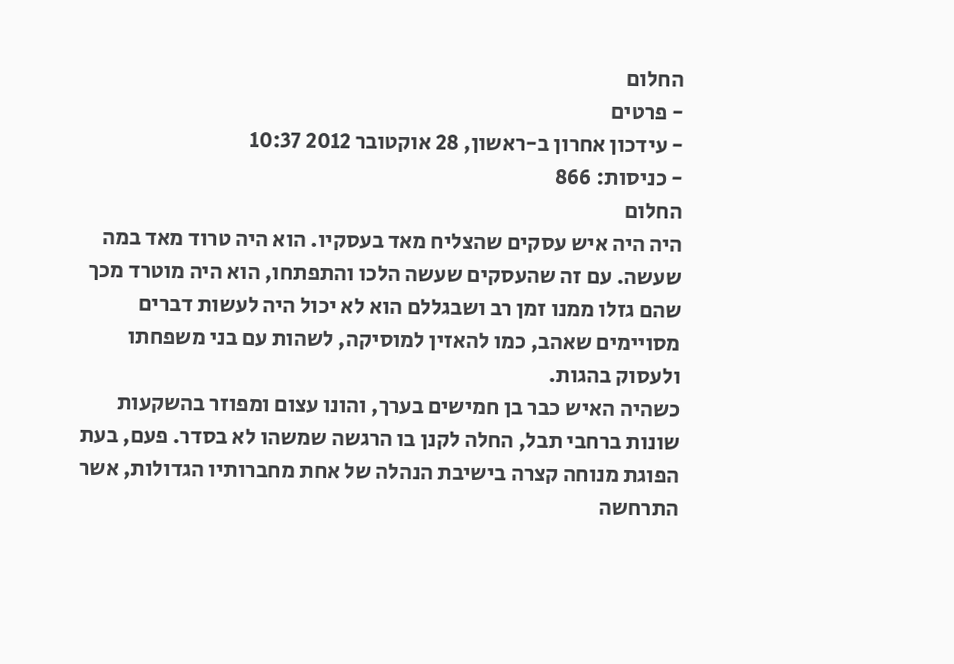החלום
- פרטים
- עידכון אחרון ב-ראשון, 28 אוקטובר 2012 10:37
- כניסות: 866
החלום
היה היה איש עסקים שהצליח מאד בעסקיו. הוא היה טרוד מאד במה שעשה. עם זה שהעסקים שעשה הלכו והתפתחו, הוא היה מוטרד מכך שהם גזלו ממנו זמן רב ושבגללם הוא לא יכול היה לעשות דברים מסויימים שאהב, כמו להאזין למוסיקה, לשהות עם בני משפחתו ולעסוק בהגות.
כשהיה האיש כבר בן חמישים בערך, והונו עצום ומפוזר בהשקעות שונות ברחבי תבל, החלה לקנן בו הרגשה שמשהו לא בסדר. פעם, בעת הפוגת מנוחה קצרה בישיבת הנהלה של אחת מחברותיו הגדולות, אשר התרחשה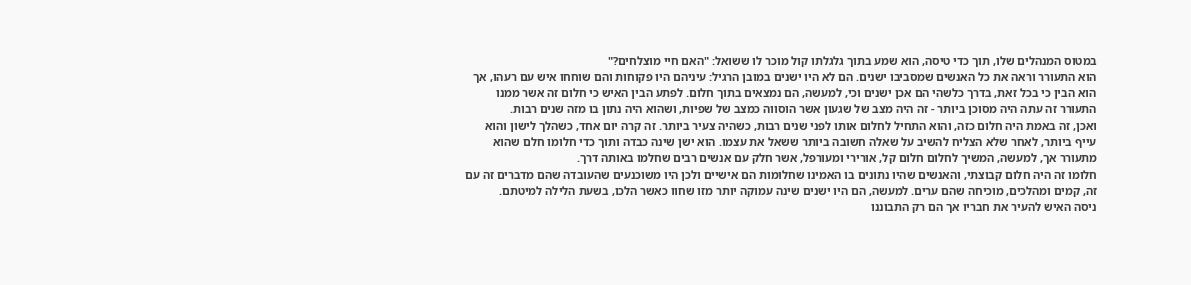במטוס המנהלים שלו, תוך כדי טיסה, הוא שמע בתוך גלגלתו קול מוכר לו ששואל: "האם חיי מוצלחים?"
הוא התעורר וראה את כל האנשים שמסביבו ישנים. הם לא היו ישנים במובן הרגיל: עיניהם היו פקוחות והם שוחחו איש עם רעהו, אך הוא הבין כי בכל זאת, בדרך כלשהי הם אכן ישנים וכי, למעשה, הם נמצאים בתוך חלום. לפתע הבין האיש כי חלום זה אשר ממנו התעורר זה עתה היה מסוכן ביותר - זה היה מצב של שגעון אשר הוסווה כמצב של שפיות, ושהוא היה נתון בו מזה שנים רבות.
ואכן, זה באמת היה חלום כזה, והוא התחיל לחלום אותו לפני שנים רבות, כשהיה צעיר ביותר. זה קרה יום אחד, כשהלך לישון והוא עייף ביותר, לאחר שלא הצליח להשיב על שאלה חשובה ביותר ששאל את עצמו. הוא ישן שינה כבדה ותוך כדי חלומו חלם שהוא מתעורר אך, למעשה, המשיך לחלום חלום קל, אורירי ומעורפל, אשר חלק עם אנשים רבים שחלמו באותה דרך.
חלומו זה היה חלום קבוצתי, והאנשים שהיו נתונים בו האמינו שחלומות הם אישיים ולכן היו משוכנעים שהעובדה שהם מדברים זה עם זה, קמים ומהלכים, מוכיחה שהם ערים. למעשה, הם היו ישנים שינה עמוקה יותר מזו שחוו כאשר הלכו, בשעת הלילה למיטתם.
ניסה האיש להעיר את חבריו אך הם רק התבוננו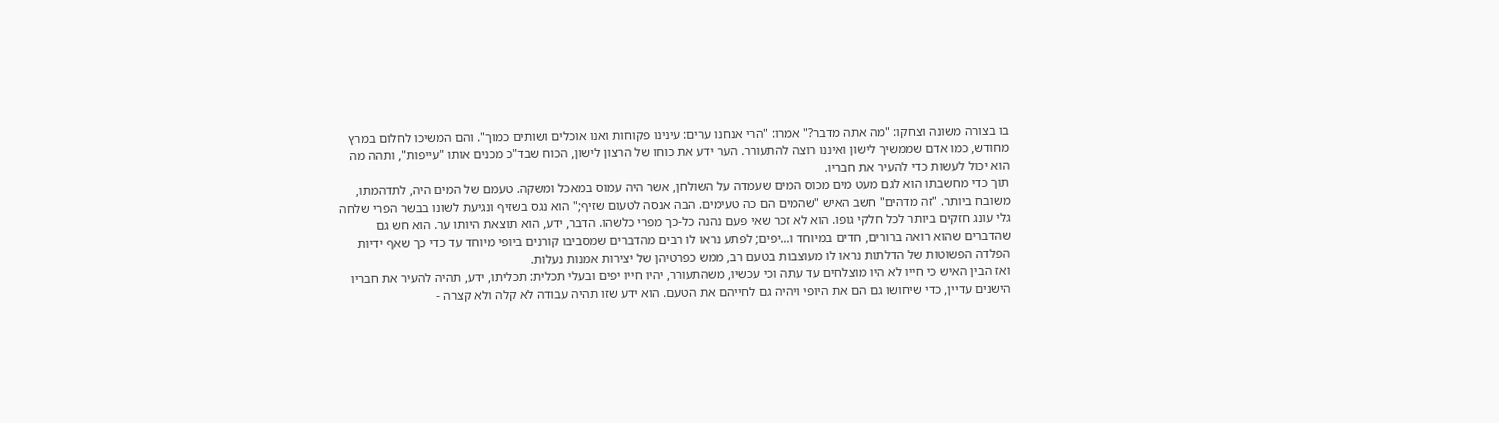בו בצורה משונה וצחקו: "מה אתה מדבר?" אמרו: "הרי אנחנו ערים: עינינו פקוחות ואנו אוכלים ושותים כמוך". והם המשיכו לחלום במרץ מחודש, כמו אדם שממשיך לישון ואיננו רוצה להתעורר. הער ידע את כוחו של הרצון לישון, הכוח שבד"כ מכנים אותו "עייפות", ותהה מה הוא יכול לעשות כדי להעיר את חבריו.
תוך כדי מחשבתו הוא לגם מעט מים מכוס המים שעמדה על השולחן, אשר היה עמוס במאכל ומשקה. טעמם של המים היה, לתדהמתו, משובח ביותר. "זה מדהים" חשב האיש "שהמים הם כה טעימים. הבה אנסה לטעום שזיף;" הוא נגס בשזיף ונגיעת לשונו בבשר הפרי שלחה גלי עונג חזקים ביותר לכל חלקי גופו. הוא לא זכר שאי פעם נהנה כל-כך מפרי כלשהו. הדבר, ידע, הוא תוצאת היותו ער. הוא חש גם שהדברים שהוא רואה ברורים, חדים במיוחד ו...יפים; לפתע נראו לו רבים מהדברים שמסביבו קורנים ביופי מיוחד עד כדי כך שאף ידיות הפלדה הפשוטות של הדלתות נראו לו מעוצבות בטעם רב, ממש כפרטיהן של יצירות אמנות נעלות.
ואז הבין האיש כי חייו לא היו מוצלחים עד עתה וכי עכשיו, משהתעורר, יהיו חייו יפים ובעלי תכלית: תכליתו, ידע, תהיה להעיר את חבריו הישנים עדיין, כדי שיחושו גם הם את היופי ויהיה גם לחייהם את הטעם. הוא ידע שזו תהיה עבודה לא קלה ולא קצרה -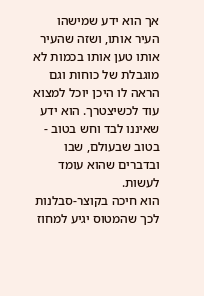אך הוא ידע שמישהו העיר אותו, ושזה שהעיר אותו טען אותו בכמות לא מוגבלת של כוחות וגם הראה לו היכן יוכל למצוא עוד לכשיצטרך. הוא ידע שאיננו לבד וחש בטוב - בטוב שבעולם, שבו ובדברים שהוא עומד לעשות.
הוא חיכה בקוצר-סבלנות לכך שהמטוס יגיע למחוז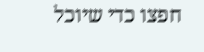חפצו כדי שיוכל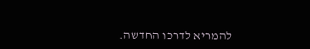להמריא לדרכו החדשה.